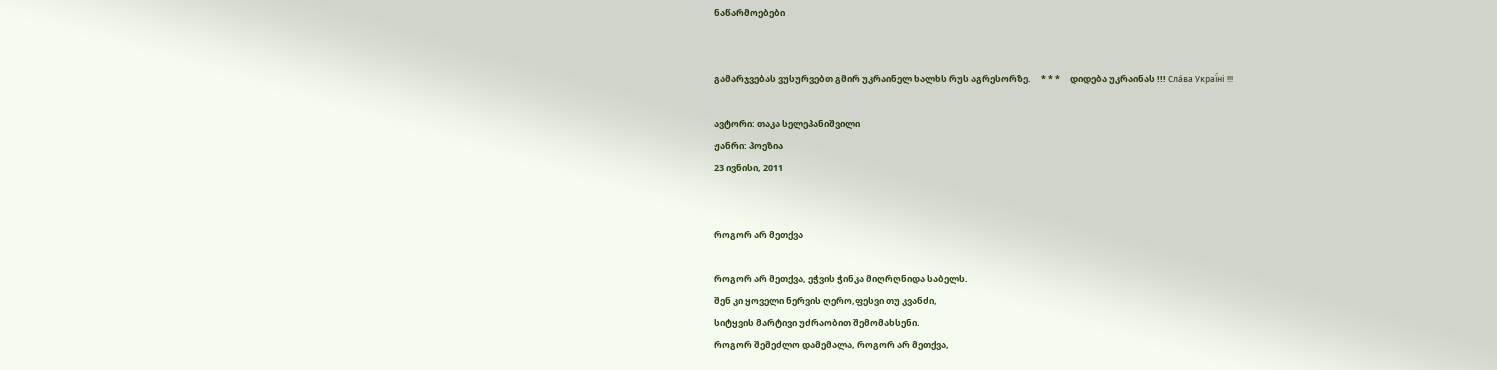ნაწარმოებები


გამარჯვებას ვუსურვებთ გმირ უკრაინელ ხალხს რუს აგრესორზე.     * * *     დიდება უკრაინას !!! Сла́ва Украї́ні !!!

ავტორი: თაკა სელეპანიშვილი
ჟანრი: პოეზია
23 ივნისი, 2011


როგორ არ მეთქვა

როგორ არ მეთქვა, ეჭვის ჭინკა მიღრღნიდა საბელს.
შენ კი ყოველი ნერვის ღერო,ფესვი თუ კვანძი,
სიტყვის მარტივი უძრაობით შემომახსენი.
როგორ შემეძლო დამემალა, როგორ არ მეთქვა,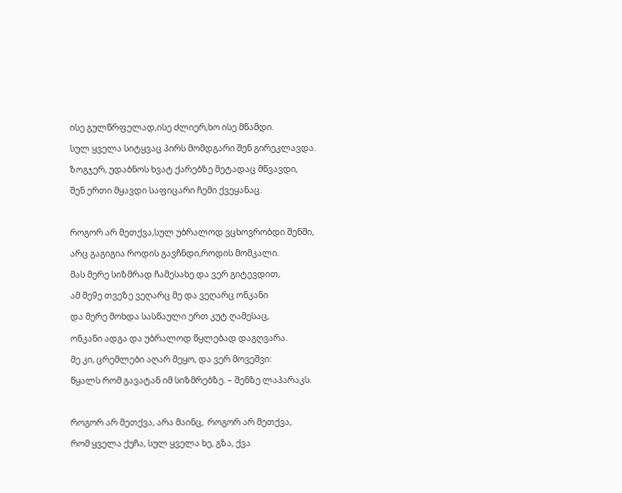ისე გულწრფელად,ისე ძლიერ,ხო ისე მწამდი.
სულ ყველა სიტყვაც პირს მომდგარი შენ გირეკლავდა.
ზოგჯერ, უდაბნოს ხვატ ქარებზე მეტადაც მწვავდი,
შენ ერთი მყავდი საფიცარი ჩემი ქვეყანაც.

როგორ არ მეთქვა,სულ უბრალოდ ვცხოვრობდი შენში,
არც გაგიგია როდის გავჩნდი,როდის მომკალი.
მას მერე სიზმრად ჩამესახე და ვერ გიტევდით,
ამ მე9ე თვეზე ვეღარც მე და ვეღარც ონკანი
და მერე მოხდა სასწაული ერთ კუტ ღამესაც,
ონკანი ადგა და უბრალოდ წყლებად დაგღვარა.
მე კი, ცრემლები აღარ მეყო, და ვერ მოვეშვი:
წყალს რომ გავატან იმ სიზმრებზე. – შენზე ლაპარაკს.

როგორ არ მეთქვა, არა მაინც,  როგორ არ მეთქვა,
რომ ყველა ქუჩა, სულ ყველა ხე, გზა, ქვა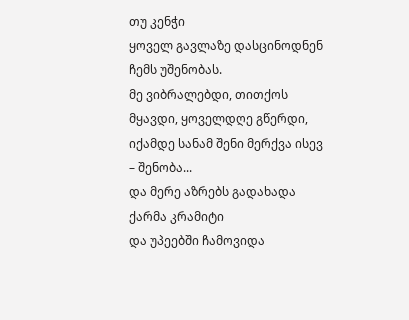თუ კენჭი
ყოველ გავლაზე დასცინოდნენ ჩემს უშენობას.
მე ვიბრალებდი, თითქოს მყავდი, ყოველდღე გწერდი,
იქამდე სანამ შენი მერქვა ისევ – შენობა...
და მერე აზრებს გადახადა ქარმა კრამიტი
და უპეებში ჩამოვიდა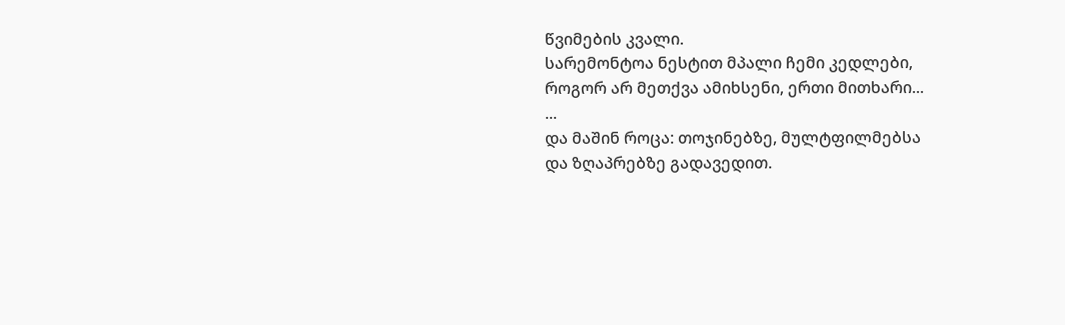წვიმების კვალი.
სარემონტოა ნესტით მპალი ჩემი კედლები,
როგორ არ მეთქვა ამიხსენი, ერთი მითხარი...
...
და მაშინ როცა: თოჯინებზე, მულტფილმებსა
და ზღაპრებზე გადავედით.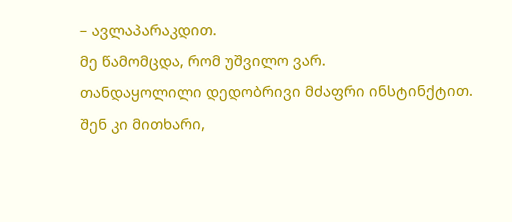– ავლაპარაკდით.
მე წამომცდა, რომ უშვილო ვარ.
თანდაყოლილი დედობრივი მძაფრი ინსტინქტით.
შენ კი მითხარი,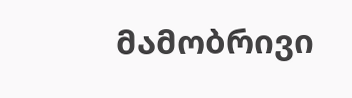მამობრივი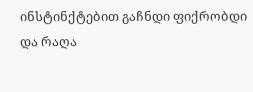ინსტინქტებით გაჩნდი ფიქრობდი
და რაღა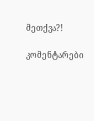მეთქვა?!

კომენტარები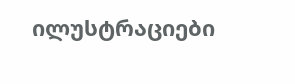ილუსტრაციები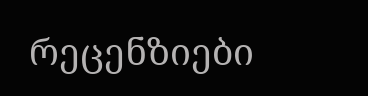რეცენზიები